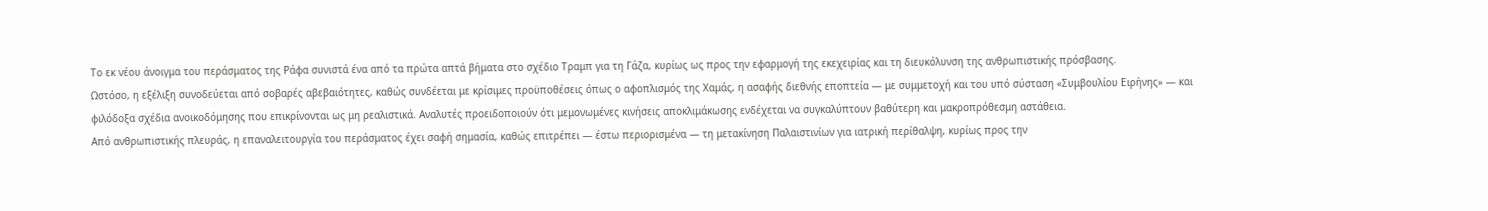Το εκ νέου άνοιγμα του περάσματος της Ράφα συνιστά ένα από τα πρώτα απτά βήματα στο σχέδιο Τραμπ για τη Γάζα, κυρίως ως προς την εφαρμογή της εκεχειρίας και τη διευκόλυνση της ανθρωπιστικής πρόσβασης.
Ωστόσο, η εξέλιξη συνοδεύεται από σοβαρές αβεβαιότητες, καθώς συνδέεται με κρίσιμες προϋποθέσεις όπως ο αφοπλισμός της Χαμάς, η ασαφής διεθνής εποπτεία — με συμμετοχή και του υπό σύσταση «Συμβουλίου Ειρήνης» — και φιλόδοξα σχέδια ανοικοδόμησης που επικρίνονται ως μη ρεαλιστικά. Αναλυτές προειδοποιούν ότι μεμονωμένες κινήσεις αποκλιμάκωσης ενδέχεται να συγκαλύπτουν βαθύτερη και μακροπρόθεσμη αστάθεια.
Από ανθρωπιστικής πλευράς, η επαναλειτουργία του περάσματος έχει σαφή σημασία, καθώς επιτρέπει — έστω περιορισμένα — τη μετακίνηση Παλαιστινίων για ιατρική περίθαλψη, κυρίως προς την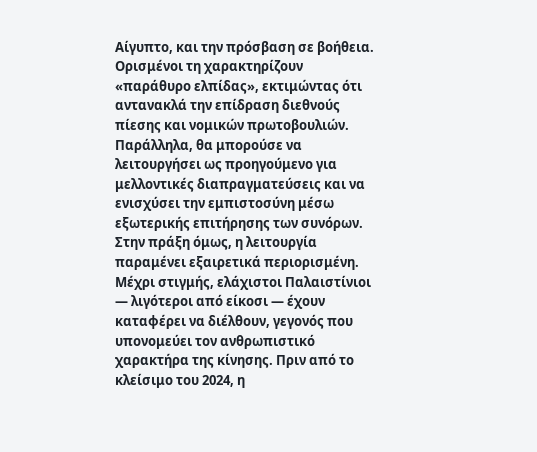Αίγυπτο, και την πρόσβαση σε βοήθεια. Ορισμένοι τη χαρακτηρίζουν «παράθυρο ελπίδας», εκτιμώντας ότι αντανακλά την επίδραση διεθνούς πίεσης και νομικών πρωτοβουλιών. Παράλληλα, θα μπορούσε να λειτουργήσει ως προηγούμενο για μελλοντικές διαπραγματεύσεις και να ενισχύσει την εμπιστοσύνη μέσω εξωτερικής επιτήρησης των συνόρων.
Στην πράξη όμως, η λειτουργία παραμένει εξαιρετικά περιορισμένη. Μέχρι στιγμής, ελάχιστοι Παλαιστίνιοι — λιγότεροι από είκοσι — έχουν καταφέρει να διέλθουν, γεγονός που υπονομεύει τον ανθρωπιστικό χαρακτήρα της κίνησης. Πριν από το κλείσιμο του 2024, η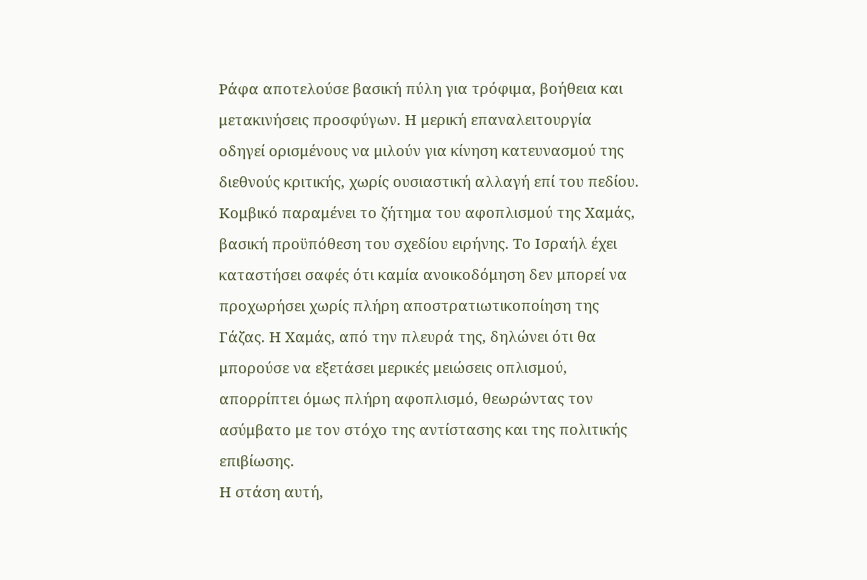Ράφα αποτελούσε βασική πύλη για τρόφιμα, βοήθεια και μετακινήσεις προσφύγων. Η μερική επαναλειτουργία οδηγεί ορισμένους να μιλούν για κίνηση κατευνασμού της διεθνούς κριτικής, χωρίς ουσιαστική αλλαγή επί του πεδίου.
Κομβικό παραμένει το ζήτημα του αφοπλισμού της Χαμάς, βασική προϋπόθεση του σχεδίου ειρήνης. Το Ισραήλ έχει καταστήσει σαφές ότι καμία ανοικοδόμηση δεν μπορεί να προχωρήσει χωρίς πλήρη αποστρατιωτικοποίηση της Γάζας. Η Χαμάς, από την πλευρά της, δηλώνει ότι θα μπορούσε να εξετάσει μερικές μειώσεις οπλισμού, απορρίπτει όμως πλήρη αφοπλισμό, θεωρώντας τον ασύμβατο με τον στόχο της αντίστασης και της πολιτικής επιβίωσης.
Η στάση αυτή,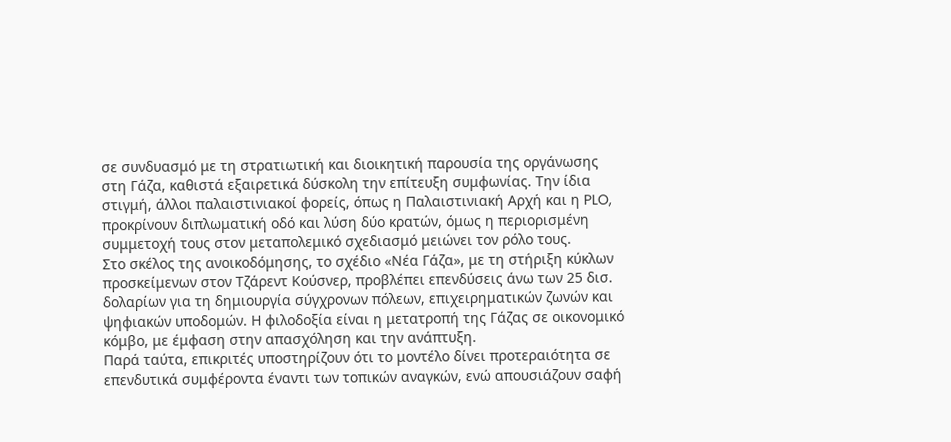σε συνδυασμό με τη στρατιωτική και διοικητική παρουσία της οργάνωσης στη Γάζα, καθιστά εξαιρετικά δύσκολη την επίτευξη συμφωνίας. Την ίδια στιγμή, άλλοι παλαιστινιακοί φορείς, όπως η Παλαιστινιακή Αρχή και η PLO, προκρίνουν διπλωματική οδό και λύση δύο κρατών, όμως η περιορισμένη συμμετοχή τους στον μεταπολεμικό σχεδιασμό μειώνει τον ρόλο τους.
Στο σκέλος της ανοικοδόμησης, το σχέδιο «Νέα Γάζα», με τη στήριξη κύκλων προσκείμενων στον Τζάρεντ Κούσνερ, προβλέπει επενδύσεις άνω των 25 δισ. δολαρίων για τη δημιουργία σύγχρονων πόλεων, επιχειρηματικών ζωνών και ψηφιακών υποδομών. Η φιλοδοξία είναι η μετατροπή της Γάζας σε οικονομικό κόμβο, με έμφαση στην απασχόληση και την ανάπτυξη.
Παρά ταύτα, επικριτές υποστηρίζουν ότι το μοντέλο δίνει προτεραιότητα σε επενδυτικά συμφέροντα έναντι των τοπικών αναγκών, ενώ απουσιάζουν σαφή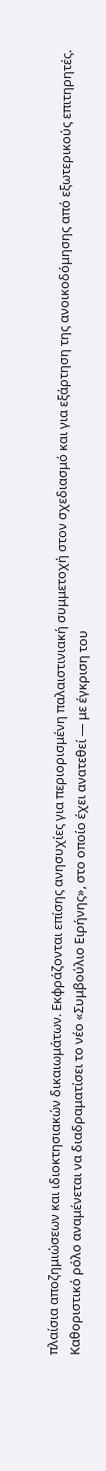πλαίσια αποζημιώσεων και ιδιοκτησιακών δικαιωμάτων. Εκφράζονται επίσης ανησυχίες για περιορισμένη παλαιστινιακή συμμετοχή στον σχεδιασμό και για εξάρτηση της ανοικοδόμησης από εξωτερικούς επιτηρητές.
Καθοριστικό ρόλο αναμένεται να διαδραματίσει το νέο «Συμβούλιο Ειρήνης», στο οποίο έχει ανατεθεί — με έγκριση του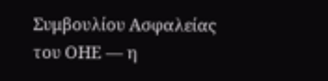Συμβουλίου Ασφαλείας του ΟΗΕ — η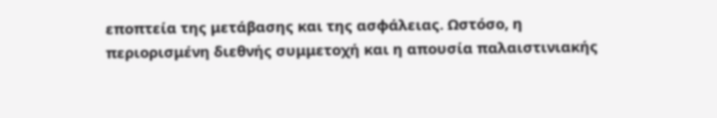εποπτεία της μετάβασης και της ασφάλειας. Ωστόσο, η περιορισμένη διεθνής συμμετοχή και η απουσία παλαιστινιακής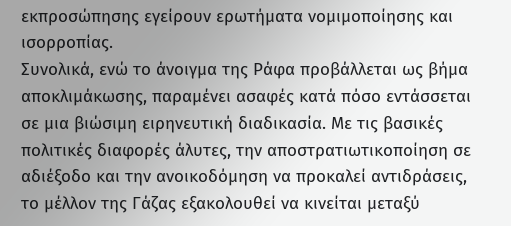εκπροσώπησης εγείρουν ερωτήματα νομιμοποίησης και ισορροπίας.
Συνολικά, ενώ το άνοιγμα της Ράφα προβάλλεται ως βήμα αποκλιμάκωσης, παραμένει ασαφές κατά πόσο εντάσσεται σε μια βιώσιμη ειρηνευτική διαδικασία. Με τις βασικές πολιτικές διαφορές άλυτες, την αποστρατιωτικοποίηση σε αδιέξοδο και την ανοικοδόμηση να προκαλεί αντιδράσεις, το μέλλον της Γάζας εξακολουθεί να κινείται μεταξύ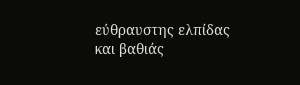εύθραυστης ελπίδας και βαθιάς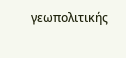γεωπολιτικής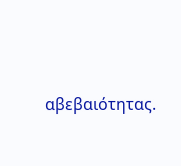αβεβαιότητας.